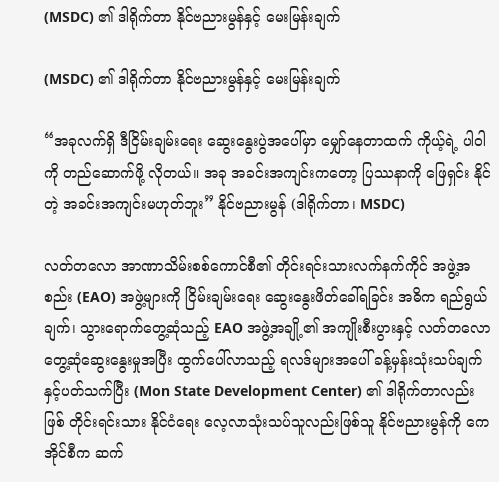(MSDC) ၏ ဒါရိုက်တာ နိုင်ဗညားမွန်နှင့် မေးမြန်းချက်

(MSDC) ၏ ဒါရိုက်တာ နိုင်ဗညားမွန်နှင့် မေးမြန်းချက်

“အခုလက်ရှိ ဒီငြိမ်းချမ်းရေး ဆွေးနွေးပွဲအပေါ်မှာ မျှော်နေတာထက် ကိုယ့်ရဲ့ ပါဝါကို တည်ဆောက်ဖို့ လိုတယ်။ အခု အခင်းအကျင်းကတော့ ပြဿနာကို ဖြေရှင်း နိုင်တဲ့ အခင်းအကျင်းမဟုတ်ဘူး” နိုင်ဗညားမွန် (ဒါရိုက်တာ၊ MSDC)

လတ်တလော အာဏာသိမ်းစစ်ကောင်စီ၏ တိုင်းရင်းသားလက်နက်ကိုင် အဖွဲ့အစည်း (EAO) အဖွဲ့များကို ငြိမ်းချမ်းရေး ဆွေးနွေးဖိတ်ခေါ်ရခြင်း အဓိက ရည်ရွယ်ချက်၊ သွားရောက်တွေ့ဆုံသည့် EAO အဖွဲ့အချို့၏ အကျိုးစီးပွားနှင့် လတ်တလော တွေ့ဆုံဆွေးနွေးမှုအပြီး ထွက်ပေါ်လာသည့် ရလဒ်များအပေါ် ခန့်မှန်းသုံးသပ်ချက်နှင့်ပတ်သက်ပြီး (Mon State Development Center) ၏ ဒါရိုက်တာလည်းဖြစ် တိုင်းရင်းသား နိုင်ငံရေး လေ့လာသုံးသပ်သူလည်းဖြစ်သူ နိုင်ဗညားမွန်ကို ကေအိုင်စီက ဆက်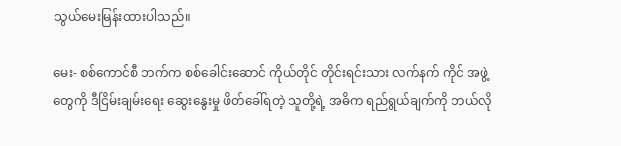သွယ်မေးမြန်းထားပါသည်။

မေး- စစ်ကောင်စီ ဘက်က စစ်ခေါင်းဆောင် ကိုယ်တိုင် တိုင်းရင်းသား လက်နက် ကိုင် အဖွဲ့တွေကို ဒီငြိမ်းချမ်းရေး ဆွေးနွေးမှု ဖိတ်ခေါ်ရတဲ့ သူတို့ရဲ့ အဓိက ရည်ရွယ်ချက်ကို ဘယ်လို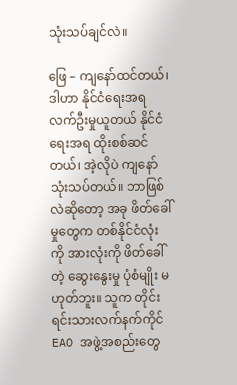သုံးသပ်ချင်လဲ။

ဖြေ – ကျနော်ထင်တယ်၊ ဒါဟာ နိုင်ငံရေးအရ လက်ဦးမှုယူတယ် နိုင်ငံရေးအရ ထိုးစစ်ဆင်တယ်၊ အဲ့လိုပဲ ကျနော် သုံးသပ်တယ်။ ဘာဖြစ်လဲဆိုတော့ အခု ဖိတ်ခေါ်မှုတွေက တစ်နိုင်ငံလုံးကို အားလုံးကို ဖိတ်ခေါ်တဲ့ ဆွေးနွေးမှု ပုံစံမျိုး မဟုတ်ဘူး။ သူက တိုင်းရင်းသားလက်နက်ကိုင် EAO အဖွဲ့အစည်းတွေ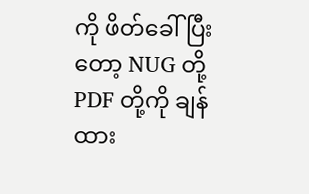ကို ဖိတ်ခေါ်ပြီးတော့ NUG တို့ PDF တို့ကို ချန်ထား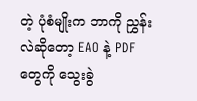တဲ့ ပုံစံမျိုးက ဘာကို ညွှန်းလဲဆိုတော့ EAO နဲ့ PDF တွေကို သွေးခွဲ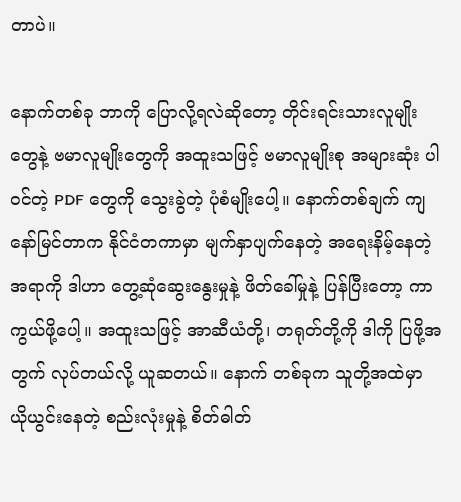တာပဲ။

နောက်တစ်ခု ဘာကို ပြောလို့ရလဲဆိုတော့ တိုင်းရင်းသားလူမျိုးတွေနဲ့ ဗမာလူမျိုးတွေကို အထူးသဖြင့် ဗမာလူမျိုးစု အများဆုံး ပါဝင်တဲ့ PDF တွေကို သွေးခွဲတဲ့ ပုံစံမျိုးပေါ့။ နောက်တစ်ချက် ကျနော်မြင်တာက နိုင်ငံတကာမှာ မျက်နှာပျက်နေတဲ့ အရေးနိမ့်နေတဲ့အရာကို ဒါဟာ တွေ့ဆုံဆွေးနွေးမှုနဲ့ ဖိတ်ခေါ်မှုနဲ့ ပြန်ပြီးတော့ ကာကွယ်ဖို့ပေါ့။ အထူးသဖြင့် အာဆီယံတို့၊ တရုတ်တို့ကို ဒါကို ပြဖို့အတွက် လုပ်တယ်လို့ ယူဆတယ်။ နောက် တစ်ခုက သူတို့အထဲမှာ ယိုယွင်းနေတဲ့ စည်းလုံးမှုနဲ့ စိတ်ဓါတ်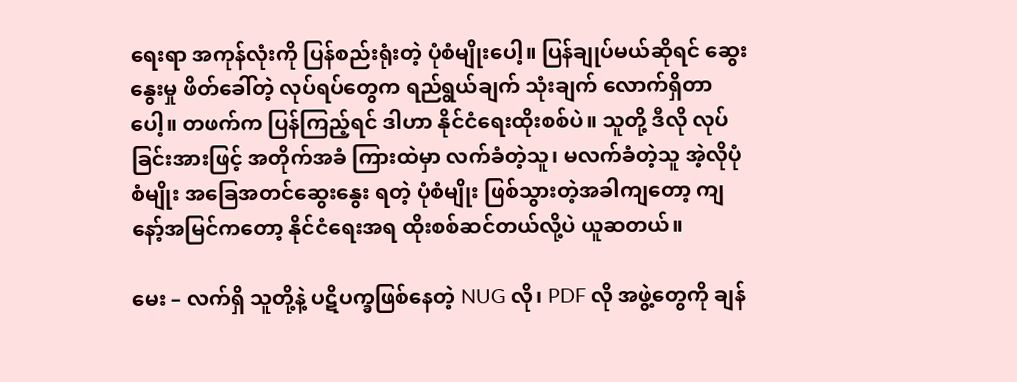ရေးရာ အကုန်လုံးကို ပြန်စည်းရုံးတဲ့ ပုံစံမျိုးပေါ့။ ပြန်ချုပ်မယ်ဆိုရင် ဆွေးနွေးမှု ဖိတ်ခေါ်တဲ့ လုပ်ရပ်တွေက ရည်ရွယ်ချက် သုံးချက် လောက်ရှိတာပေါ့။ တဖက်က ပြန်ကြည့်ရင် ဒါဟာ နိုင်ငံရေးထိုးစစ်ပဲ။ သူတို့ ဒီလို လုပ်ခြင်းအားဖြင့် အတိုက်အခံ ကြားထဲမှာ လက်ခံတဲ့သူ၊ မလက်ခံတဲ့သူ အဲ့လိုပုံစံမျိုး အခြေအတင်ဆွေးနွေး ရတဲ့ ပုံစံမျိုး ဖြစ်သွားတဲ့အခါကျတော့ ကျနော့်အမြင်ကတော့ နိုင်ငံရေးအရ ထိုးစစ်ဆင်တယ်လို့ပဲ ယူဆတယ်။

မေး – လက်ရှိ သူတို့နဲ့ ပဋိပက္ခဖြစ်နေတဲ့ NUG လို၊ PDF လို အဖွဲ့တွေကို ချန်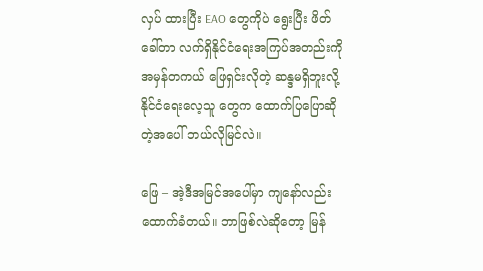လှပ် ထားပြီး EAO တွေကိုပဲ ရွေးပြီး ဖိတ်ခေါ်တာ လက်ရှိနိုင်ငံရေးအကြပ်အတည်းကို အမှန်တကယ် ဖြေရှင်းလိုတဲ့ ဆန္ဒမရှိဘူးလို့ နိုင်ငံရေးလေ့သူ တွေက ထောက်ပြပြောဆိုတဲ့အပေါ် ဘယ်လိုမြင်လဲ။

ဖြေ – အဲ့ဒီအမြင်အပေါ်မှာ ကျနော်လည်း ထောက်ခံတယ်။ ဘာဖြစ်လဲဆိုတော့ မြန်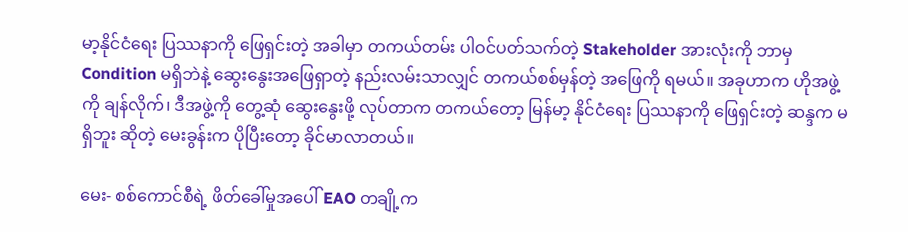မာ့နိုင်ငံရေး ပြဿနာကို ဖြေရှင်းတဲ့ အခါမှာ တကယ်တမ်း ပါဝင်ပတ်သက်တဲ့ Stakeholder အားလုံးကို ဘာမှ Condition မရှိဘဲနဲ့ ဆွေးနွေးအဖြေရှာတဲ့ နည်းလမ်းသာလျှင် တကယ်စစ်မှန်တဲ့ အဖြေကို ရမယ်။ အခုဟာက ဟိုအဖွဲ့ကို ချန်လိုက်၊ ဒီအဖွဲ့ကို တွေ့ဆုံ ဆွေးနွေးဖို့ လုပ်တာက တကယ်တော့ မြန်မာ့ နိုင်ငံရေး ပြဿနာကို ဖြေရှင်းတဲ့ ဆန္ဒက မရှိဘူး ဆိုတဲ့ မေးခွန်းက ပိုပြီးတော့ ခိုင်မာလာတယ်။

မေး- စစ်ကောင်စီရဲ့ ဖိတ်ခေါ်မှုအပေါ် EAO တချို့က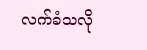လက်ခံသလို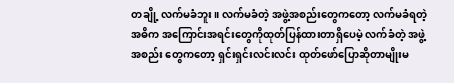တချို့ လက်မခံဘူး။ လက်မခံတဲ့ အဖွဲ့အစည်းတွေကတော့ လက်မခံရတဲ့ အဓိက အကြောင်းအရင်းတွေကိုထုတ်ပြန်ထားတာရှိပေမဲ့ လက်ခံတဲ့ အဖွဲ့အစည်း တွေကတော့ ရှင်းရှင်းလင်းလင်း ထုတ်ဖော်ပြောဆိုတာမျိုးမ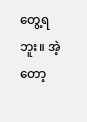တွေ့ရဘူး။ အဲ့တော့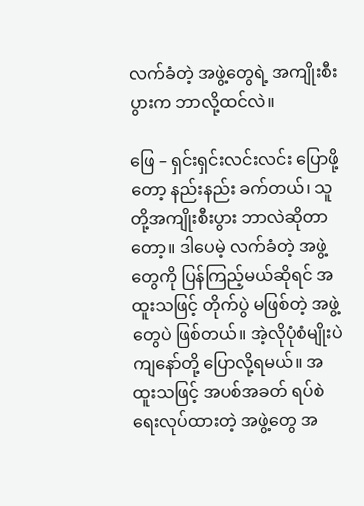လက်ခံတဲ့ အဖွဲ့တွေရဲ့ အကျိုးစီးပွားက ဘာလို့ထင်လဲ။

ဖြေ – ရှင်းရှင်းလင်းလင်း ပြောဖို့တော့ နည်းနည်း ခက်တယ်၊ သူတို့အကျိုးစီးပွား ဘာလဲဆိုတာတော့။ ဒါပေမဲ့ လက်ခံတဲ့ အဖွဲ့တွေကို ပြန်ကြည့်မယ်ဆိုရင် အထူးသဖြင့် တိုက်ပွဲ မဖြစ်တဲ့ အဖွဲ့တွေပဲ ဖြစ်တယ်။ အဲ့လိုပုံစံမျိုးပဲ ကျနော်တို့ ပြောလို့ရမယ်။ အထူးသဖြင့် အပစ်အခတ် ရပ်စဲရေးလုပ်ထားတဲ့ အဖွဲ့တွေ အ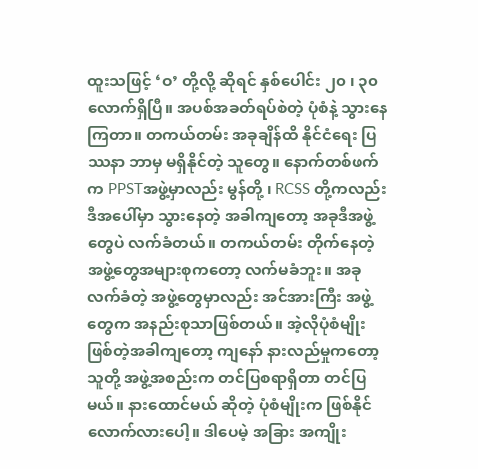ထူးသဖြင့် ‘ဝ’ တို့လို့ ဆိုရင် နှစ်ပေါင်း ၂၀ ၊ ၃၀ လောက်ရှိပြီ။ အပစ်အခတ်ရပ်စဲတဲ့ ပုံစံနဲ့ သွားနေကြတာ။ တကယ်တမ်း အခုချိန်ထိ နိုင်ငံရေး ပြဿနာ ဘာမှ မရှိနိုင်တဲ့ သူတွေ။ နောက်တစ်ဖက်က PPSTအဖွဲ့မှာလည်း မွန်တို့ ၊ RCSS တို့ကလည်း ဒီအပေါ်မှာ သွားနေတဲ့ အခါကျတော့ အခုဒီအဖွဲ့တွေပဲ လက်ခံတယ်။ တကယ်တမ်း တိုက်နေတဲ့ အဖွဲ့တွေအများစုကတော့ လက်မခံဘူး။ အခု လက်ခံတဲ့ အဖွဲ့တွေမှာလည်း အင်အားကြီး အဖွဲ့တွေက အနည်းစုသာဖြစ်တယ်။ အဲ့လိုပုံစံမျိုးဖြစ်တဲ့အခါကျတော့ ကျနော် နားလည်မှုကတော့ သူတို့ အဖွဲ့အစည်းက တင်ပြစရာရှိတာ တင်ပြမယ်။ နားထောင်မယ် ဆိုတဲ့ ပုံစံမျိုးက ဖြစ်နိုင်လောက်လားပေါ့။ ဒါပေမဲ့ အခြား အကျိုး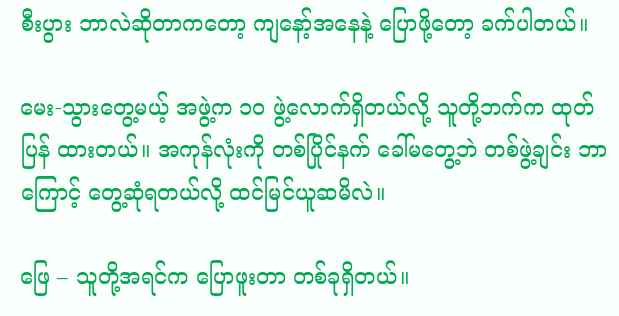စီးပွား ဘာလဲဆိုတာကတော့ ကျနော့်အနေနဲ့ ပြောဖို့တော့ ခက်ပါတယ်။

မေး-သွားတွေ့မယ့် အဖွဲ့က ၁၀ ဖွဲ့လောက်ရှိတယ်လို့ သူတို့ဘက်က ထုတ်ပြန် ထားတယ်။ အကုန်လုံးကို တစ်ပြိုင်နက် ခေါ်မတွေ့ဘဲ တစ်ဖွဲ့ချင်း ဘာကြောင့် တွေ့ဆုံရတယ်လို့ ထင်မြင်ယူဆမိလဲ။

ဖြေ – သူတို့အရင်က ပြောဖူးတာ တစ်ခုရှိတယ်။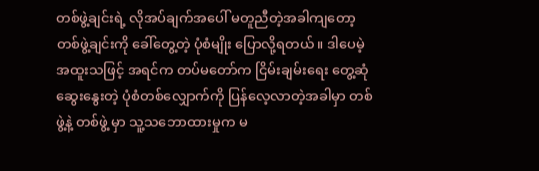တစ်ဖွဲ့ချင်းရဲ့ လိုအပ်ချက်အပေါ် မတူညီတဲ့အခါကျတော့ တစ်ဖွဲ့ချင်းကို ခေါ်တွေ့တဲ့ ပုံစံမျိုး ပြောလို့ရတယ်။ ဒါပေမဲ့ အထူးသဖြင့် အရင်က တပ်မတော်က ငြိမ်းချမ်းရေး တွေ့ဆုံဆွေးနွေးတဲ့ ပုံစံတစ်လျှောက်ကို ပြန်လေ့လာတဲ့အခါမှာ တစ်ဖွဲ့နဲ့ တစ်ဖွဲ့ မှာ သူ့သဘောထားမှုက မ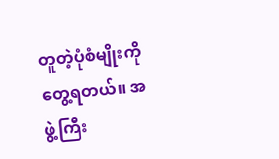တူတဲ့ပုံစံမျိုးကို တွေ့ရတယ်။ အဖွဲ့ကြီး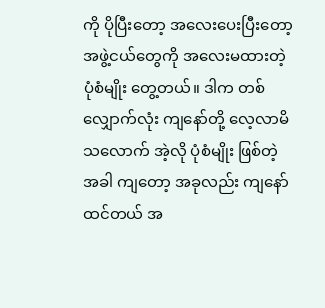ကို ပိုပြီးတော့ အလေးပေးပြီးတော့ အဖွဲ့ငယ်တွေကို အလေးမထားတဲ့ ပုံစံမျိုး တွေ့တယ်။ ဒါက တစ်လျှောက်လုံး ကျနော်တို့ လေ့လာမိသလောက် အဲ့လို ပုံစံမျိုး ဖြစ်တဲ့ အခါ ကျတော့ အခုလည်း ကျနော်ထင်တယ် အ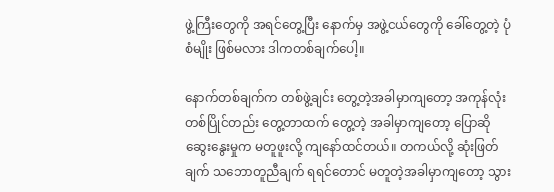ဖွဲ့ကြီးတွေကို အရင်တွေ့ပြီး နောက်မှ အဖွဲ့ငယ်တွေကို ခေါ်တွေ့တဲ့ ပုံစံမျိုး ဖြစ်မလား ဒါကတစ်ချက်ပေါ့။

နောက်တစ်ချက်က တစ်ဖွဲ့ချင်း တွေ့တဲ့အခါမှာကျတော့ အကုန်လုံး တစ်ပြိုင်တည်း တွေ့တာထက် တွေ့တဲ့ အခါမှာကျတော့ ပြောဆို ဆွေးနွေးမှုက မတူဖူးလို့ ကျနော်ထင်တယ်။ တကယ်လို့ ဆုံးဖြတ်ချက် သဘောတူညီချက် ရရင်တောင် မတူတဲ့အခါမှာကျတော့ သွား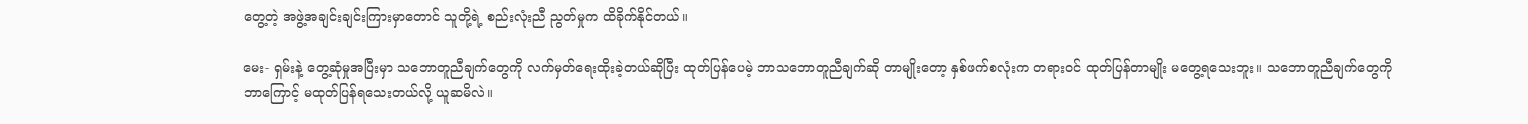တွေ့တဲ့ အဖွဲ့အချင်းချင်းကြားမှာတောင် သူတို့ရဲ့ စည်းလုံးညီ ညွတ်မှုက ထိခိုက်နိုင်တယ်။

မေး- ရှမ်းနဲ့ တွေ့ဆုံမှုအပြီးမှာ သဘောတူညီချက်တွေကို လက်မှတ်ရေးထိုးခဲ့တယ်ဆိုပြီး ထုတ်ပြန်ပေမဲ့ ဘာသဘောတူညီချက်ဆို တာမျိုးတော့ နှစ်ဖက်စလုံးက တရားဝင် ထုတ်ပြန်တာမျိုး မတွေ့ရသေးဘူး။ သဘောတူညီချက်တွေကို ဘာကြောင့် မထုတ်ပြန်ရသေးတယ်လို့ ယူဆမိလဲ။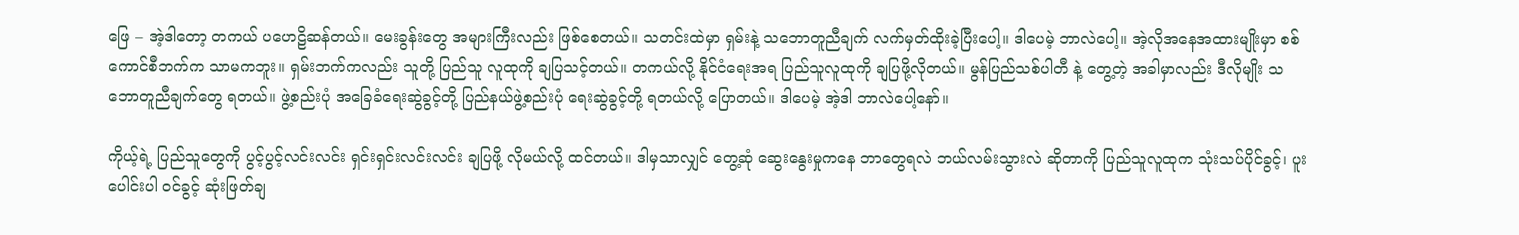ဖြေ – အဲ့ဒါတော့ တကယ် ပဟေဠိဆန်တယ်။ မေးခွန်းတွေ အများကြီးလည်း ဖြစ်စေတယ်။ သတင်းထဲမှာ ရှမ်းနဲ့ သဘောတူညီချက် လက်မှတ်ထိုးခဲ့ပြီးပေါ့။ ဒါပေမဲ့ ဘာလဲပေါ့။ အဲ့လိုအနေအထားမျိုးမှာ စစ်ကောင်စီဘက်က သာမကဘူး။ ရှမ်းဘက်ကလည်း သူတို့ ပြည်သူ လူထုကို ချပြသင့်တယ်။ တကယ်လို့ နိုင်ငံရေးအရ ပြည်သူလူထုကို ချပြဖို့လိုတယ်။ မွန်ပြည်သစ်ပါတီ နဲ့ တွေ့တဲ့ အခါမှာလည်း ဒီလိုမျိုး သဘောတူညီချက်တွေ ရတယ်။ ဖွဲ့စည်းပုံ အခြေခံရေးဆွဲခွင့်တို့ ပြည်နယ်ဖွဲ့စည်းပုံ ရေးဆွဲခွင့်တို့ ရတယ်လို့ ပြောတယ်။ ဒါပေမဲ့ အဲ့ဒါ ဘာလဲပေါ့နော်။

ကိုယ့်ရဲ့ ပြည်သူတွေကို ပွင့်ပွင့်လင်းလင်း ရှင်းရှင်းလင်းလင်း ချပြဖို့ လိုမယ်လို့ ထင်တယ်။ ဒါမှသာလျှင် တွေ့ဆုံ ဆွေးနွေးမှုကနေ ဘာတွေရလဲ ဘယ်လမ်းသွားလဲ ဆိုတာကို ပြည်သူလူထုက သုံးသပ်ပိုင်ခွင့်၊ ပူးပေါင်းပါ ဝင်ခွင့် ဆုံးဖြတ်ချ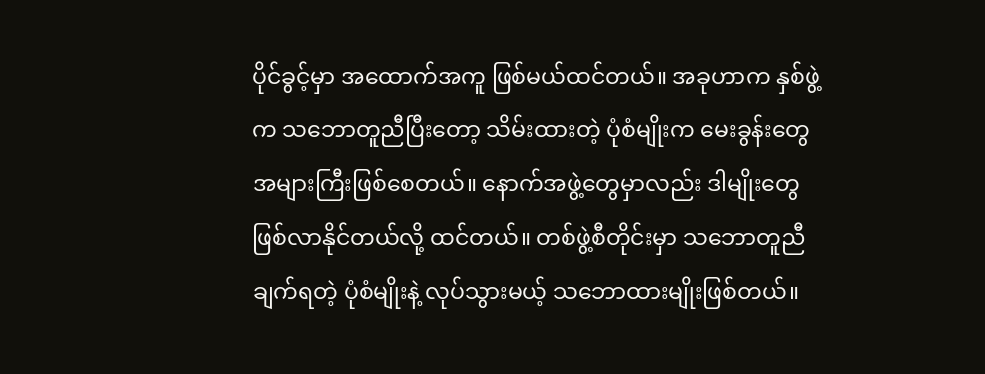ပိုင်ခွင့်မှာ အထောက်အကူ ဖြစ်မယ်ထင်တယ်။ အခုဟာက နှစ်ဖွဲ့က သဘောတူညီပြီးတော့ သိမ်းထားတဲ့ ပုံစံမျိုးက မေးခွန်းတွေ အများကြီးဖြစ်စေတယ်။ နောက်အဖွဲ့တွေမှာလည်း ဒါမျိုးတွေ ဖြစ်လာနိုင်တယ်လို့ ထင်တယ်။ တစ်ဖွဲ့စီတိုင်းမှာ သဘောတူညီချက်ရတဲ့ ပုံစံမျိုးနဲ့ လုပ်သွားမယ့် သဘောထားမျိုးဖြစ်တယ်။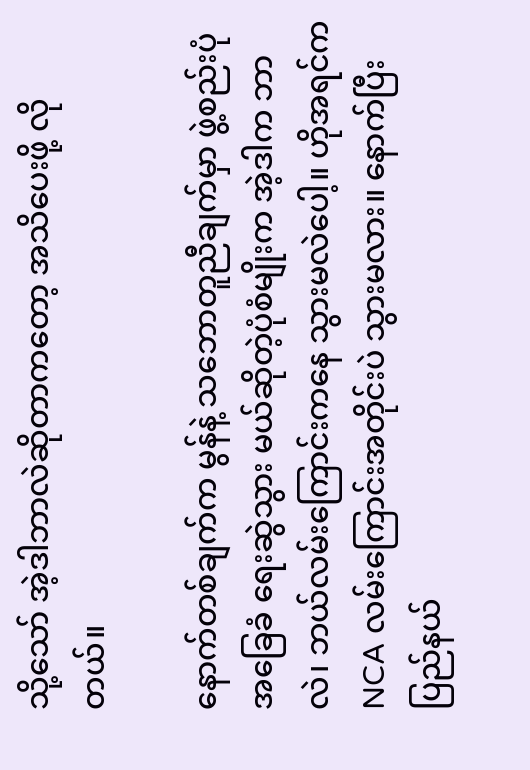သို့သော် အဲ့ဒါဘာလဲဆိုတာကတော့ အသိပေးဖို့ လိုတယ်။

နောက်တစ်ချက်က မွန်နဲ့ သဘောတူညီချက်မှာ ဖွဲ့စည်းပုံအခြေခံ ရေးဆွဲသွား မယ်ဆိုတဲ့ပုံစံမျိုးက အဲ့ဒါက ဘာလဲ၊ ဘယ်လမ်းကြောင်းကနေ သွားမလဲပေါ့။ ဟိုအရင်က NCA လမ်းကြောင်းအတိုင်းပဲ သွားမလား။ နောက်ပြီး ပြည်နယ်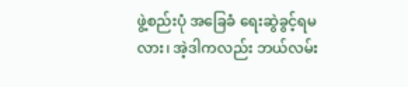ဖွဲ့စည်းပုံ အခြေခံ ရေးဆွဲခွင့်ရမလား၊ အဲ့ဒါကလည်း ဘယ်လမ်း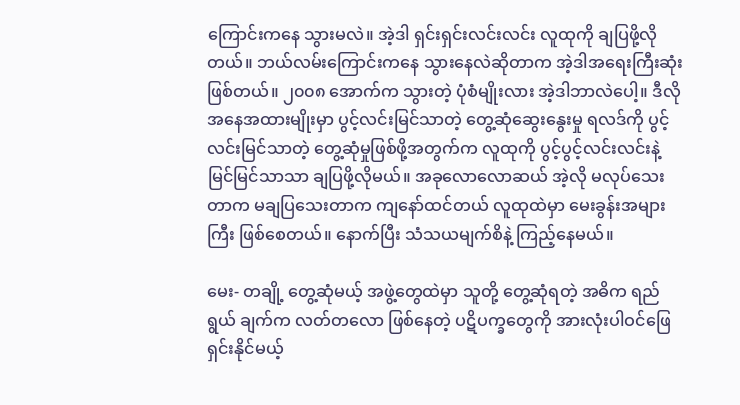ကြောင်းကနေ သွားမလဲ။ အဲ့ဒါ ရှင်းရှင်းလင်းလင်း လူထုကို ချပြဖို့လိုတယ်။ ဘယ်လမ်းကြောင်းကနေ သွားနေလဲဆိုတာက အဲ့ဒါအရေးကြီးဆုံးဖြစ်တယ်။ ၂၀၀၈ အောက်က သွားတဲ့ ပုံစံမျိုးလား အဲ့ဒါဘာလဲပေါ့။ ဒီလို အနေအထားမျိုးမှာ ပွင့်လင်းမြင်သာတဲ့ တွေ့ဆုံဆွေးနွေးမှု ရလဒ်ကို ပွင့်လင်းမြင်သာတဲ့ တွေ့ဆုံမှုဖြစ်ဖို့အတွက်က လူထုကို ပွင့်ပွင့်လင်းလင်းနဲ့ မြင်မြင်သာသာ ချပြဖို့လိုမယ်။ အခုလောလောဆယ် အဲ့လို မလုပ်သေးတာက မချပြသေးတာက ကျနော်ထင်တယ် လူထုထဲမှာ မေးခွန်းအများကြီး ဖြစ်စေတယ်။ နောက်ပြီး သံသယမျက်စိနဲ့ ကြည့်နေမယ်။

မေး- တချို့ တွေ့ဆုံမယ့် အဖွဲ့တွေထဲမှာ သူတို့ တွေ့ဆုံရတဲ့ အဓိက ရည်ရွယ် ချက်က လတ်တလော ဖြစ်နေတဲ့ ပဋိပက္ခတွေကို အားလုံးပါဝင်ဖြေရှင်းနိုင်မယ့်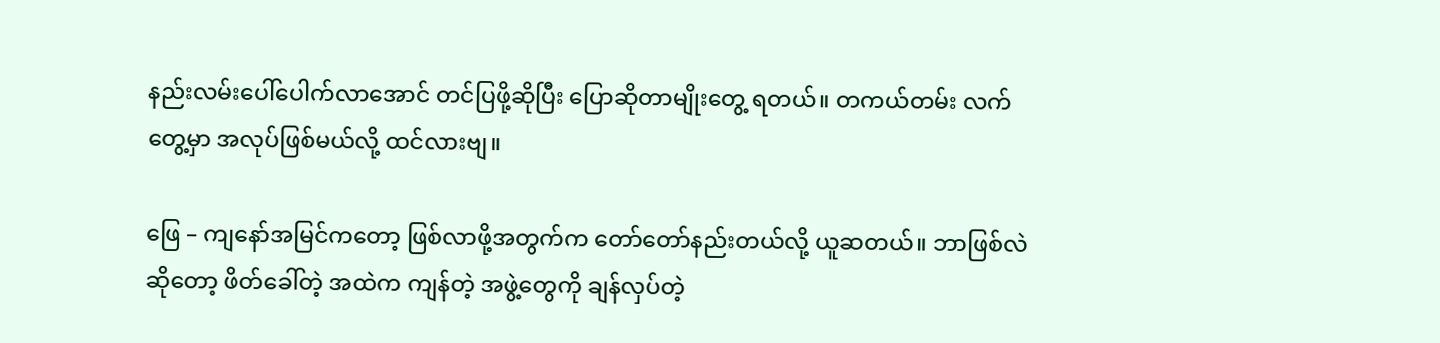နည်းလမ်းပေါ်ပေါက်လာအောင် တင်ပြဖို့ဆိုပြီး ပြောဆိုတာမျိုးတွေ့ ရတယ်။ တကယ်တမ်း လက်တွေ့မှာ အလုပ်ဖြစ်မယ်လို့ ထင်လားဗျ။

ဖြေ – ကျနော်အမြင်ကတော့ ဖြစ်လာဖို့အတွက်က တော်တော်နည်းတယ်လို့ ယူဆတယ်။ ဘာဖြစ်လဲဆိုတော့ ဖိတ်ခေါ်တဲ့ အထဲက ကျန်တဲ့ အဖွဲ့တွေကို ချန်လှပ်တဲ့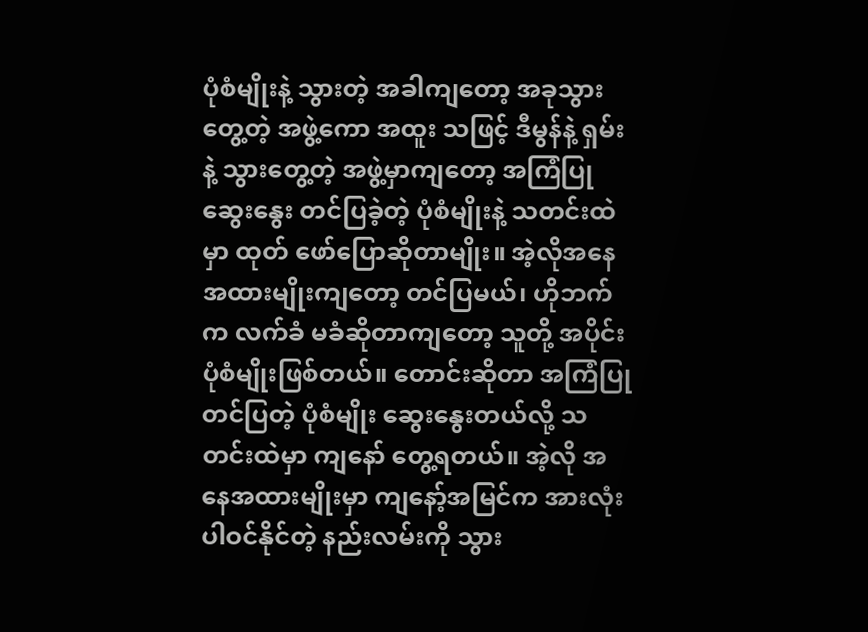ပုံစံမျိုးနဲ့ သွားတဲ့ အခါကျတော့ အခုသွားတွေ့တဲ့ အဖွဲ့ကော အထူး သဖြင့် ဒီမွန်နဲ့ ရှမ်းနဲ့ သွားတွေ့တဲ့ အဖွဲ့မှာကျတော့ အကြံပြုဆွေးနွေး တင်ပြခဲ့တဲ့ ပုံစံမျိုးနဲ့ သတင်းထဲမှာ ထုတ် ဖော်ပြောဆိုတာမျိုး။ အဲ့လိုအနေအထားမျိုးကျတော့ တင်ပြမယ်၊ ဟိုဘက်က လက်ခံ မခံဆိုတာကျတော့ သူတို့ အပိုင်းပုံစံမျိုးဖြစ်တယ်။ တောင်းဆိုတာ အကြံပြုတင်ပြတဲ့ ပုံစံမျိုး ဆွေးနွေးတယ်လို့ သတင်းထဲမှာ ကျနော် တွေ့ရတယ်။ အဲ့လို အနေအထားမျိုးမှာ ကျနော့်အမြင်က အားလုံးပါဝင်နိုင်တဲ့ နည်းလမ်းကို သွား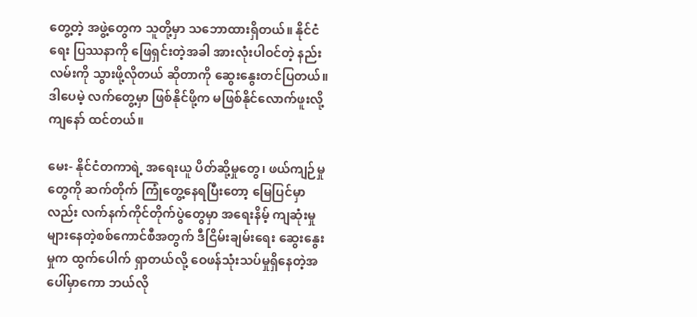တွေ့တဲ့ အဖွဲ့တွေက သူတို့မှာ သဘောထားရှိတယ်။ နိုင်ငံရေး ပြဿနာကို ဖြေရှင်းတဲ့အခါ အားလုံးပါဝင်တဲ့ နည်းလမ်းကို သွားဖို့လိုတယ် ဆိုတာကို ဆွေးနွေးတင်ပြတယ်။ ဒါပေမဲ့ လက်တွေ့မှာ ဖြစ်နိုင်ဖို့က မဖြစ်နိုင်လောက်ဖူးလို့ ကျနော် ထင်တယ်။

မေး- နိုင်ငံတကာရဲ့ အရေးယူ ပိတ်ဆို့မှုတွေ၊ ဖယ်ကျဉ်မှုတွေကို ဆက်တိုက် ကြုံတွေ့နေရပြီးတော့ မြေပြင်မှာလည်း လက်နက်ကိုင်တိုက်ပွဲတွေမှာ အရေးနိမ့် ကျဆုံးမှု များနေတဲ့စစ်ကောင်စီအတွက် ဒီငြိမ်းချမ်းရေး ဆွေးနွေးမှုက ထွက်ပေါက် ရှာတယ်လို့ ဝေဖန်သုံးသပ်မှုရှိနေတဲ့အပေါ်မှာကော ဘယ်လို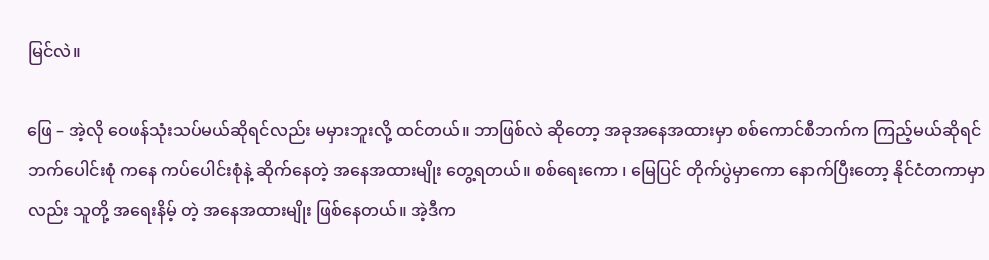မြင်လဲ။

ဖြေ – အဲ့လို ဝေဖန်သုံးသပ်မယ်ဆိုရင်လည်း မမှားဘူးလို့ ထင်တယ်။ ဘာဖြစ်လဲ ဆိုတော့ အခုအနေအထားမှာ စစ်ကောင်စီဘက်က ကြည့်မယ်ဆိုရင် ဘက်ပေါင်းစုံ ကနေ ကပ်ပေါင်းစုံနဲ့ ဆိုက်နေတဲ့ အနေအထားမျိုး တွေ့ရတယ်။ စစ်ရေးကော ၊ မြေပြင် တိုက်ပွဲမှာကော နောက်ပြီးတော့ နိုင်ငံတကာမှာလည်း သူတို့ အရေးနိမ့် တဲ့ အနေအထားမျိုး ဖြစ်နေတယ်။ အဲ့ဒီက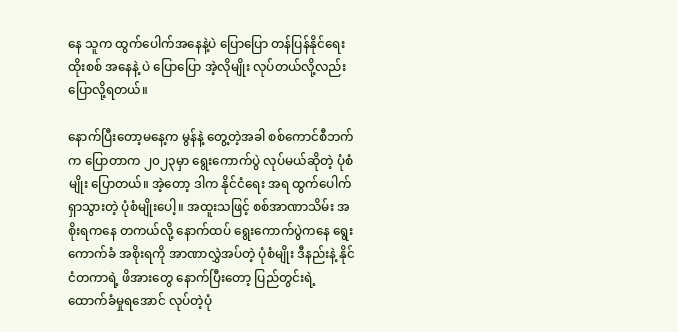နေ သူက ထွက်ပေါက်အနေနဲ့ပဲ ပြောပြော တန်ပြန်နိုင်ရေး ထိုးစစ် အနေနဲ့ ပဲ ပြောပြော အဲ့လိုမျိုး လုပ်တယ်လို့လည်း ပြောလို့ရတယ်။

နောက်ပြီးတော့မနေ့က မွန်နဲ့ တွေ့တဲ့အခါ စစ်ကောင်စီဘက်က ပြောတာက ၂၀၂၃မှာ ရွေးကောက်ပွဲ လုပ်မယ်ဆိုတဲ့ ပုံစံမျိုး ပြောတယ်။ အဲ့တော့ ဒါက နိုင်ငံရေး အရ ထွက်ပေါက်ရှာသွားတဲ့ ပုံစံမျိုးပေါ့။ အထူးသဖြင့် စစ်အာဏာသိမ်း အစိုးရကနေ တကယ်လို့ နောက်ထပ် ရွေးကောက်ပွဲကနေ ရွေးကောက်ခံ အစိုးရကို အာဏာလွှဲအပ်တဲ့ ပုံစံမျိုး ဒီနည်းနဲ့ နိုင်ငံတကာရဲ့ ဖိအားတွေ နောက်ပြီးတော့ ပြည်တွင်းရဲ့ ထောက်ခံမှုရအောင် လုပ်တဲ့ပုံ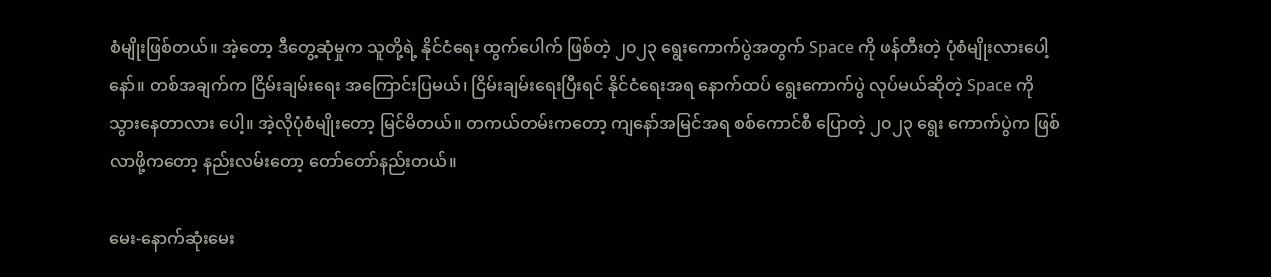စံမျိုးဖြစ်တယ်။ အဲ့တော့ ဒီတွေ့ဆုံမှုက သူတို့ရဲ့ နိုင်ငံရေး ထွက်ပေါက် ဖြစ်တဲ့ ၂၀၂၃ ရွေးကောက်ပွဲအတွက် Space ကို ဖန်တီးတဲ့ ပုံစံမျိုးလားပေါ့နော်။ တစ်အချက်က ငြိမ်းချမ်းရေး အကြောင်းပြမယ်၊ ငြိမ်းချမ်းရေးပြီးရင် နိုင်ငံရေးအရ နောက်ထပ် ရွေးကောက်ပွဲ လုပ်မယ်ဆိုတဲ့ Space ကိုသွားနေတာလား ပေါ့။ အဲ့လိုပုံစံမျိုးတော့ မြင်မိတယ်။ တကယ်တမ်းကတော့ ကျနော်အမြင်အရ စစ်ကောင်စီ ပြောတဲ့ ၂၀၂၃ ရွေး ကောက်ပွဲက ဖြစ်လာဖို့ကတော့ နည်းလမ်းတော့ တော်တော်နည်းတယ်။

မေး-နောက်ဆုံးမေး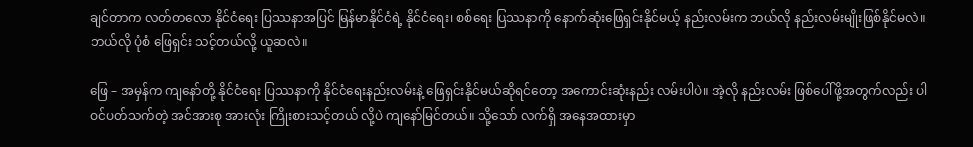ချင်တာက လတ်တလော နိုင်ငံရေး ပြဿနာအပြင် မြန်မာနိုင်ငံရဲ့ နိုင်ငံရေး၊ စစ်ရေး ပြဿနာကို နောက်ဆုံးဖြေရှင်းနိုင်မယ့် နည်းလမ်းက ဘယ်လို နည်းလမ်းမျိုးဖြစ်နိုင်မလဲ။ ဘယ်လို ပုံစံ ဖြေရှင်း သင့်တယ်လို့ ယူဆလဲ။

ဖြေ – အမှန်က ကျနော်တို့ နိုင်ငံရေး ပြဿနာကို နိုင်ငံရေးနည်းလမ်းနဲ့ ဖြေရှင်းနိုင်မယ်ဆိုရင်တော့ အကောင်းဆုံးနည်း လမ်းပါပဲ။ အဲ့လို နည်းလမ်း ဖြစ်ပေါ်ဖို့အတွက်လည်း ပါဝင်ပတ်သက်တဲ့ အင်အားစု အားလုံး ကြိုးစားသင့်တယ် လို့ပဲ ကျနော်မြင်တယ်။ သို့သော် လက်ရှိ အနေအထားမှာ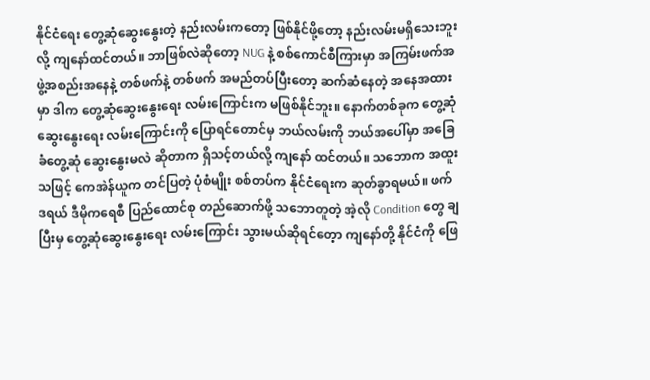နိုင်ငံရေး တွေ့ဆုံဆွေးနွေးတဲ့ နည်းလမ်းကတော့ ဖြစ်နိုင်ဖို့တော့ နည်းလမ်းမရှိသေးဘူးလို့ ကျနော်ထင်တယ်။ ဘာဖြစ်လဲဆိုတော့ NUG နဲ့ စစ်ကောင်စီကြားမှာ အကြမ်းဖက်အဖွဲ့အစည်းအနေနဲ့ တစ်ဖက်နဲ့ တစ်ဖက် အမည်တပ်ပြီးတော့ ဆက်ဆံနေတဲ့ အနေအထားမှာ ဒါက တွေ့ဆုံဆွေးနွေးရေး လမ်းကြောင်းက မဖြစ်နိုင်ဘူး။ နောက်တစ်ခုက တွေ့ဆုံဆွေးနွေးရေး လမ်းကြောင်းကို ပြောရင်တောင်မှ ဘယ်လမ်းကို ဘယ်အပေါ်မှာ အခြေခံတွေ့ဆုံ ဆွေးနွေးမလဲ ဆိုတာက ရှိသင့်တယ်လို့ ကျနော် ထင်တယ်။ သဘောက အထူးသဖြင့် ကေအဲန်ယူက တင်ပြတဲ့ ပုံစံမျိုး စစ်တပ်က နိုင်ငံရေးက ဆုတ်ခွာရမယ်။ ဖက်ဒရယ် ဒီမိုကရေစီ ပြည်ထောင်စု တည်ဆောက်ဖို့ သဘောတူတဲ့ အဲ့လို Condition တွေ ချပြီးမှ တွေ့ဆုံဆွေးနွေးရေး လမ်းကြောင်း သွားမယ်ဆိုရင်တေ့ာ ကျနော်တို့ နိုင်ငံကို ဖြေ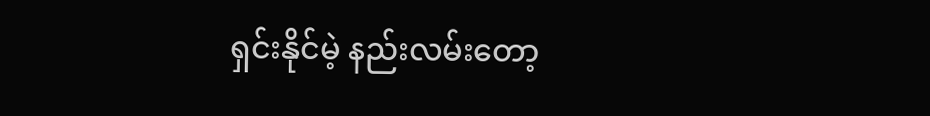ရှင်းနိုင်မဲ့ နည်းလမ်းတော့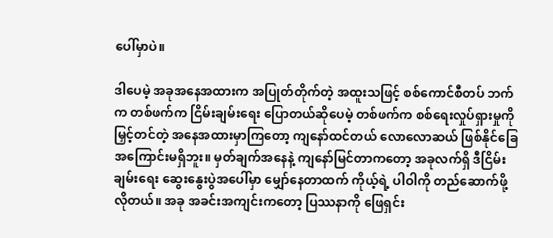ပေါ်မှာပဲ။

ဒါပေမဲ့ အခုအနေအထားက အပြုတ်တိုက်တဲ့ အထူးသဖြင့် စစ်ကောင်စီတပ် ဘက်က တစ်ဖက်က ငြိမ်းချမ်းရေး ပြောတယ်ဆိုပေမဲ့ တစ်ဖက်က စစ်ရေးလှုပ်ရှားမှုကို မြှင့်တင်တဲ့ အနေအထားမှာကြတော့ ကျနော်ထင်တယ် လောလောဆယ် ဖြစ်နိုင်ခြေအကြောင်းမရှိဘူး။ မှတ်ချက်အနေနဲ့ ကျနော်မြင်တာကတော့ အခုလက်ရှိ ဒီငြိမ်းချမ်းရေး ဆွေးနွေးပွဲအပေါ်မှာ မျှော်နေတာထက် ကိုယ့်ရဲ့ ပါဝါကို တည်ဆောက်ဖို့ လိုတယ်။ အခု အခင်းအကျင်းကတော့ ပြဿနာကို ဖြေရှင်း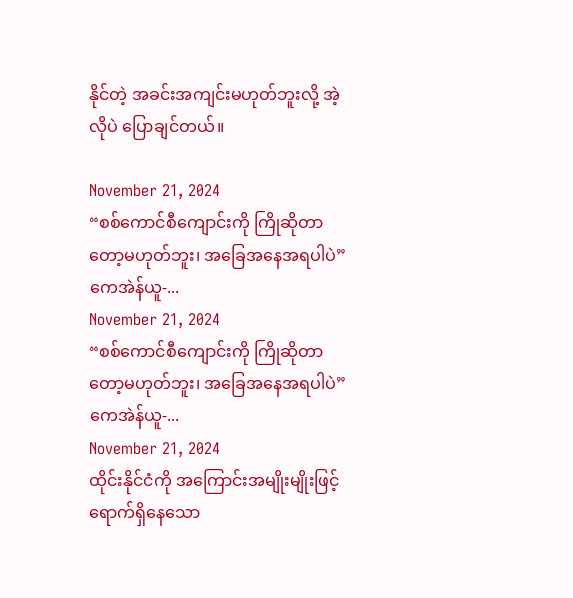နိုင်တဲ့ အခင်းအကျင်းမဟုတ်ဘူးလို့ အဲ့လိုပဲ ပြောချင်တယ်။

November 21, 2024
“စစ်ကောင်စီကျောင်းကို ကြိုဆိုတာတော့မဟုတ်ဘူး၊ အခြေအနေအရပါပဲ” ကေအဲန်ယူ-...
November 21, 2024
“စစ်ကောင်စီကျောင်းကို ကြိုဆိုတာတော့မဟုတ်ဘူး၊ အခြေအနေအရပါပဲ” ကေအဲန်ယူ-...
November 21, 2024
ထိုင်းနိုင်ငံကို အကြောင်းအမျိုးမျိုးဖြင့် ရောက်ရှိနေသော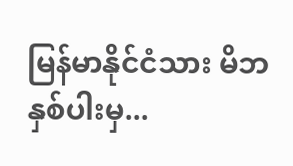မြန်မာနိုင်ငံသား မိဘနှစ်ပါးမှ...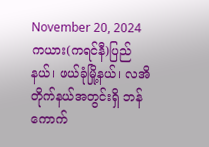November 20, 2024
ကယား(ကရင်နီ)ပြည်နယ်၊ ဖယ်ခုံမြို့နယ်၊ လအိတိုက်နယ်အတွင်းရှိ ဘန်ကောက်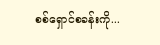စစ်ရှောင်စခန်းကို...